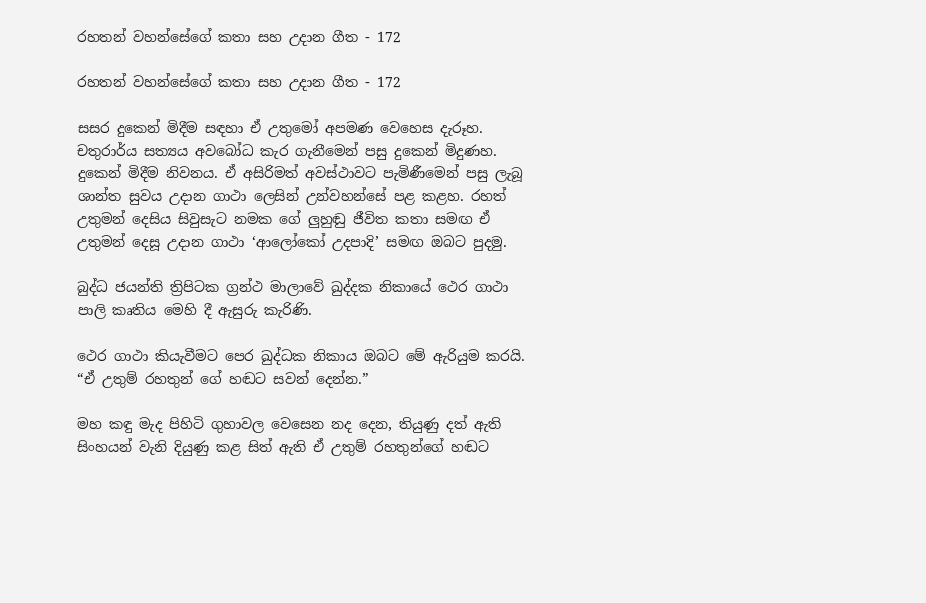රහතන් වහන්සේගේ කතා සහ උදාන ගීත - 172

රහතන් වහන්සේගේ කතා සහ උදාන ගීත - 172

සසර දුකෙන් මිදීම සඳහා ඒ උතුමෝ අපමණ වෙහෙස දැරූහ. චතුරාර්ය සත්‍යය අවබෝධ කැර ගැනීමෙන් පසු දුකෙන් මිදුණහ. දුකෙන් මිදීම නිවනය. ඒ අසිරිමත් අවස්ථාවට පැමිණීමෙන් පසු ලැබූ ශාන්ත සුවය උදාන ගාථා ලෙසින් උන්වහන්සේ පළ කළහ. රහත් උතුමන් දෙසිය සිවුසැට නමක ගේ ලුහුඬු ජීවිත කතා සමඟ ඒ උතුමන් දෙසූ උදාන ගාථා ‘ආලෝකෝ උදපාදි’ සමඟ ඔබට පුදමු.

බුද්ධ ජයන්ති ත්‍රිපිටක ග්‍රන්ථ මාලාවේ ඛුද්දක නිකායේ ථෙර ගාථා පාලි කෘතිය මෙහි දී ඇසුරු කැරිණි.

ථෙර ගාථා කියැවීමට පෙර ඛුද්ධක නිකාය ඔබට මේ ඇරියුම කරයි. “ඒ උතුම් රහතුන් ගේ හඬට සවන් දෙන්න.”

මහ කඳු මැද පිහිටි ගුහාවල වෙසෙන නද දෙන, තියුණු දත් ඇති සිංහයන් වැනි දියුණු කළ සිත් ඇති ඒ උතුම් රහතුන්ගේ හඬට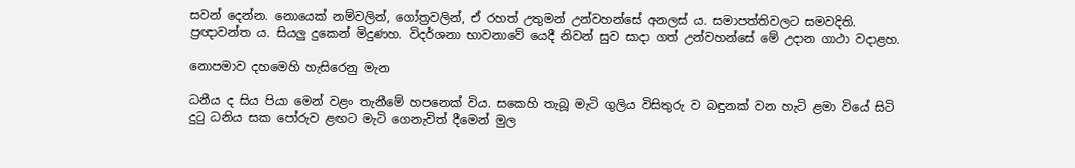සවන් දෙන්න. නොයෙක් නම්වලින්, ගෝත්‍රවලින්, ඒ රහත් උතුමන් උන්වහන්සේ අනලස් ය. සමාපත්තිවලට සමවදිති. ප්‍රඥාවන්ත ය. සියලු දුකෙන් මිදුණහ. විදර්ශනා භාවනාවේ යෙදී නිවන් සුව සාදා ගත් උන්වහන්සේ මේ උදාන ගාථා වදාළහ.

නොපමාව දහමෙහි හැසිරෙනු මැන

ධනීය ද සිය පියා මෙන් වළං තැනීමේ හපනෙක් විය. සකෙහි තැබූ මැටි ගුලිය විසිතුරු ව බඳුනක් වන හැටි ළමා වියේ සිටි දුටු ධනිය සක පෝරුව ළඟට මැටි ගෙනැවිත් දීමෙන් මුල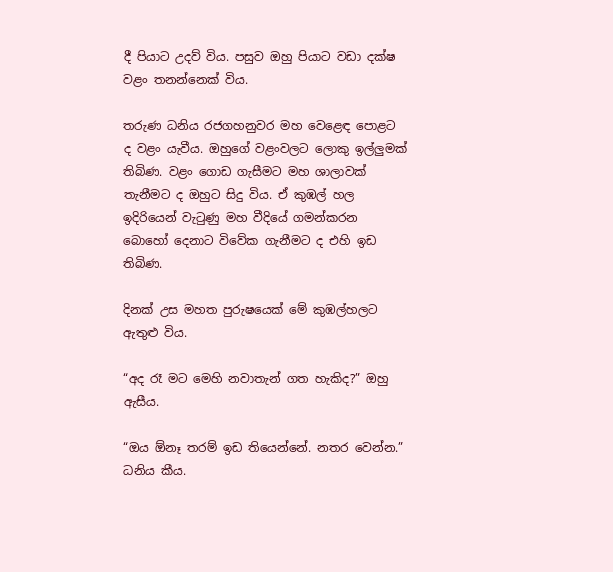දී පියාට උදව් විය. පසුව ඔහු පියාට වඩා දක්ෂ වළං තනන්නෙක් විය.

තරුණ ධනිය රජගහනුවර මහ වෙළෙඳ පොළට ද වළං යැවීය. ඔහුගේ වළංවලට ලොකු ඉල්ලුමක් තිබිණ. වළං ගොඩ ගැසීමට මහ ශාලාවක් තැනීමට ද ඔහුට සිදු විය. ඒ කුඹල් හල ඉදිරියෙන් වැටුණු මහ වීදියේ ගමන්කරන බොහෝ දෙනාට විවේක ගැනීමට ද එහි ඉඩ තිබිණ.

දිනක් උස මහත පුරුෂයෙක් මේ කුඹල්හලට ඇතුළු විය.

“අද රෑ මට මෙහි නවාතැන් ගත හැකිද?” ඔහු ඇසීය.

“ඔය ඕනෑ තරම් ඉඩ තියෙන්නේ. නතර වෙන්න.” ධනිය කීය.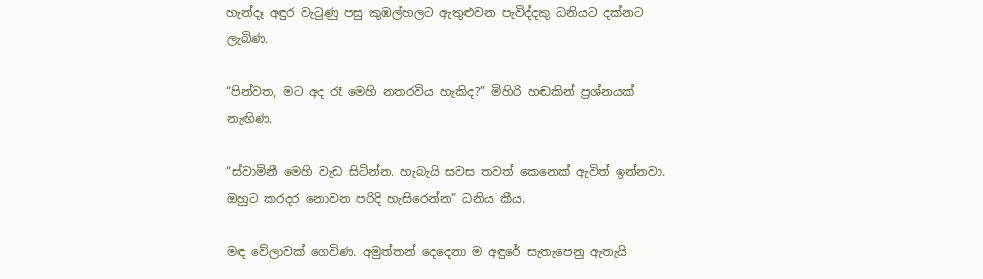හැන්දෑ අඳුර වැටුණු පසු කුඹල්හලට ඇතුළුවන පැවිද්දකු ධනියට දක්නට ලැබිණ.

“පින්වත, මට අද රෑ මෙහි නතරවිය හැකිද?” මිහිරි හඬකින් ප්‍රශ්නයක් නැඟිණ.

“ස්වාමිනී මෙහි වැඩ සිටින්න. හැබැයි සවස තවත් කෙනෙක් ඇවිත් ඉන්නවා. ඔහුට කරදර නොවන පරිදි හැසිරෙන්න” ධනිය කීය.

මඳ වේලාවක් ගෙවිණ. අමුත්තන් දෙදෙනා ම අඳුරේ සැතැපෙනු ඇතැයි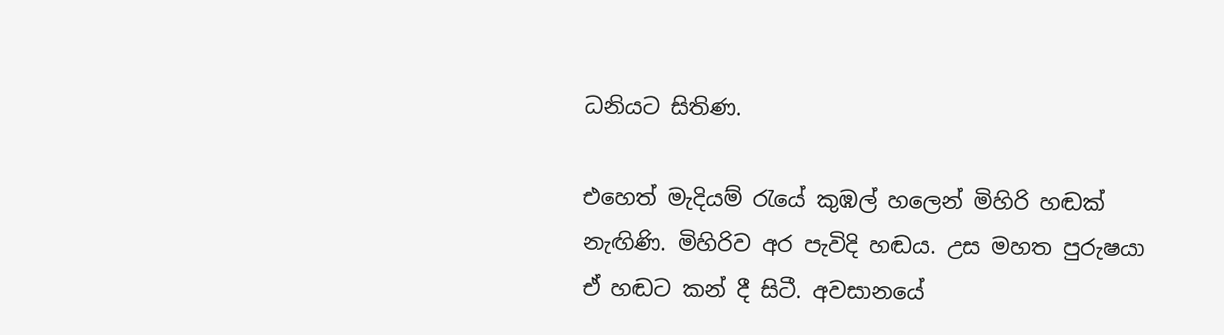ධනියට සිතිණ.

එහෙත් මැදියම් රැයේ කුඹල් හලෙන් මිහිරි හඬක් නැඟිණි. මිහිරිව අර පැවිදි හඬය. උස මහත පුරුෂයා ඒ හඬට කන් දී සිටී. අවසානයේ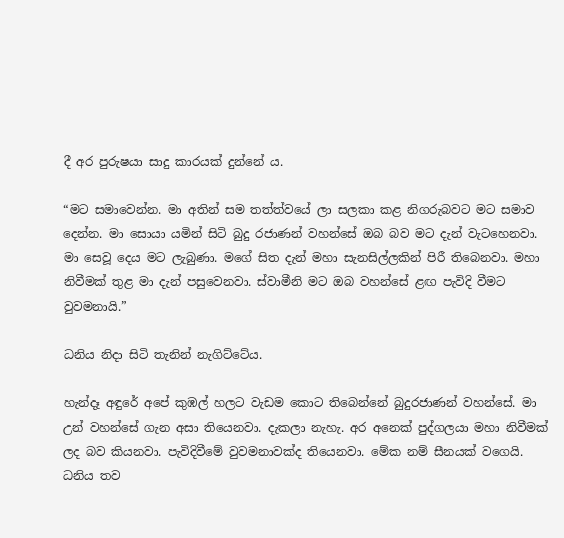දී අර පුරුෂයා සාදු කාරයක් දුන්නේ ය.

“මට සමාවෙන්න. මා අතින් සම තත්ත්වයේ ලා සලකා කළ නිගරුබවට මට සමාව දෙන්න. මා සොයා යමින් සිටි බුදු රජාණන් වහන්සේ ඔබ බව මට දැන් වැටහෙනවා. මා සෙවූ දෙය මට ලැබුණා. මගේ සිත දැන් මහා සැනසිල්ලකින් පිරී තිබෙනවා. මහා නිවීමක් තුළ මා දැන් පසුවෙනවා. ස්වාමීනි මට ඔබ වහන්සේ ළඟ පැවිදි වීමට වුවමනායි.”

ධනිය නිදා සිටි තැනින් නැගිට්ටේය.

හැන්දෑ අඳුරේ අපේ කුඹල් හලට වැඩම කොට තිබෙන්නේ බුදුරජාණන් වහන්සේ. මා උන් වහන්සේ ගැන අසා තියෙනවා. දැකලා නැහැ. අර අනෙක් පුද්ගලයා මහා නිවීමක් ලද බව කියනවා. පැවිදිවීමේ වුවමනාවක්ද තියෙනවා. මේක නම් සීනයක් වගෙයි. ධනිය තව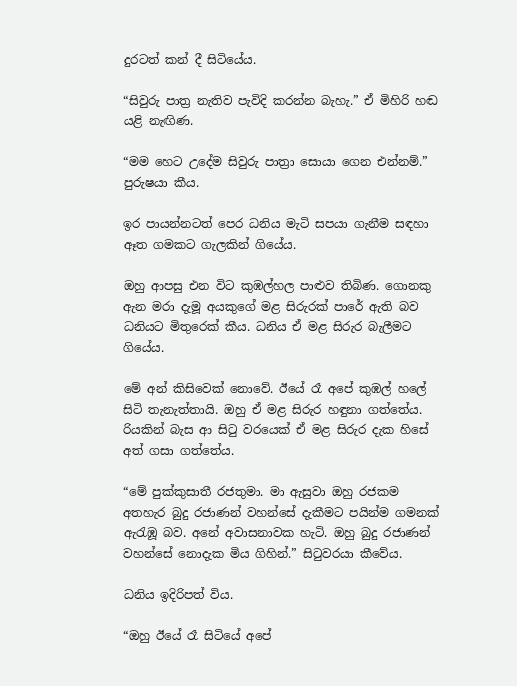දුරටත් කන් දී සිටියේය.

“සිවුරු පාත්‍ර නැතිව පැවිදි කරන්න බැහැ.” ඒ මිහිරි හඬ යළි නැඟිණ.

“මම හෙට උදේම සිවුරු පාත්‍රා සොයා ගෙන එන්නම්.” පුරුෂයා කීය.

ඉර පායන්නටත් පෙර ධනිය මැටි සපයා ගැනීම සඳහා ඈත ගමකට ගැලකින් ගියේය.

ඔහු ආපසු එන විට කුඹල්හල පාළුව තිබිණ. ගොනකු ඇන මරා දැමූ අයකුගේ මළ සිරුරක් පාරේ ඇති බව ධනියට මිතුරෙක් කීය. ධනිය ඒ මළ සිරුර බැලීමට ගියේය.

මේ අන් කිසිවෙක් නොවේ. ඊයේ රෑ අපේ කුඹල් හලේ සිටි තැනැත්තායි. ඔහු ඒ මළ සිරුර හඳුනා ගත්තේය. රියකින් බැස ආ සිටු වරයෙක් ඒ මළ සිරුර දැක හිසේ අත් ගසා ගත්තේය.

“මේ පුක්කුසාතී රජතුමා. මා ඇසුවා ඔහු රජකම අතහැර බුදු රජාණන් වහන්සේ දැකීමට පයින්ම ගමනක් ඇරැඹූ බව. අනේ අවාසනාවක හැටි. ඔහු බුදු රජාණන් වහන්සේ නොදැක මිය ගිහින්.” සිටුවරයා කීවේය.

ධනිය ඉදිරිපත් විය.

“ඔහු ඊයේ රෑ සිටියේ අපේ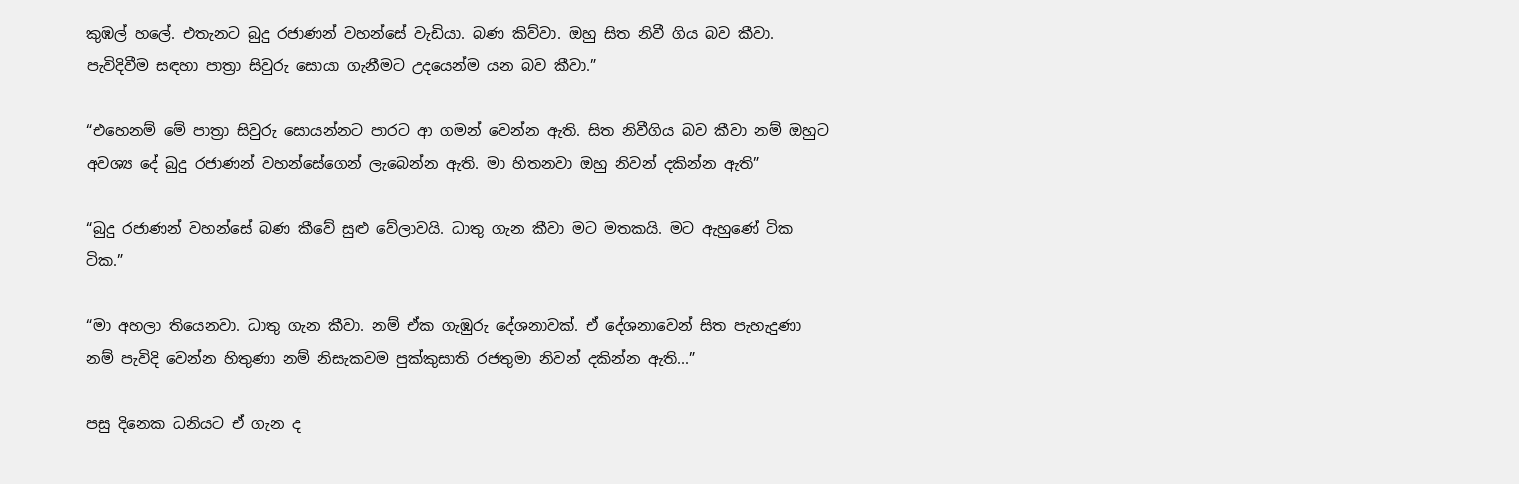කුඹල් හලේ. එතැනට බුදු රජාණන් වහන්සේ වැඩියා. බණ කිව්වා. ඔහු සිත නිවී ගිය බව කීවා. පැවිදිවීම සඳහා පාත්‍රා සිවුරු සොයා ගැනීමට උදයෙන්ම යන බව කීවා.”

“එහෙනම් මේ පාත්‍රා සිවුරු සොයන්නට පාරට ආ ගමන් වෙන්න ඇති. සිත නිවීගිය බව කීවා නම් ඔහුට අවශ්‍ය දේ බුදු රජාණන් වහන්සේගෙන් ලැබෙන්න ඇති. මා හිතනවා ඔහු නිවන් දකින්න ඇති”

“බුදු රජාණන් වහන්සේ බණ කීවේ සුළු වේලාවයි. ධාතු ගැන කීවා මට මතකයි. මට ඇහුණේ ටික ටික.”

“මා අහලා තියෙනවා. ධාතු ගැන කීවා. නම් ඒක ගැඹුරු දේශනාවක්. ඒ දේශනාවෙන් සිත පැහැදුණා නම් පැවිදි වෙන්න හිතුණා නම් නිසැකවම පුක්කුසාති රජතුමා නිවන් දකින්න ඇති...”

පසු දිනෙක ධනියට ඒ ගැන ද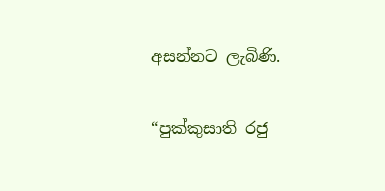අසන්නට ලැබිණි.

“පුක්කුසාති රජු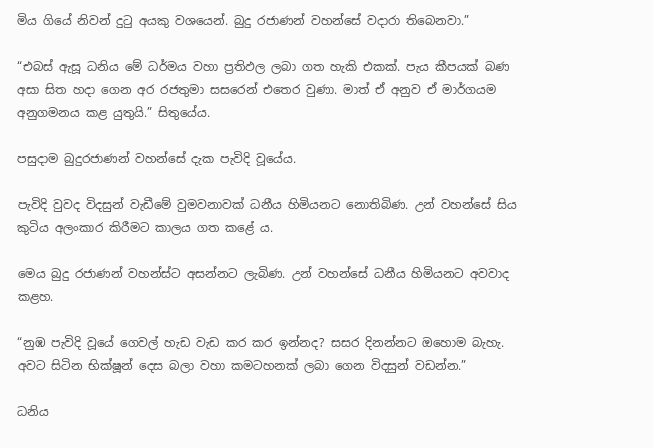මිය ගියේ නිවන් දුටු අයකු වශයෙන්. බුදු රජාණන් වහන්සේ වදාරා තිබෙනවා.”

“එබස් ඇසූ ධනිය මේ ධර්මය වහා ප්‍රතිඵල ලබා ගත හැකි එකක්. පැය කීපයක් බණ අසා සිත හදා ගෙන අර රජතුමා සසරෙන් එතෙර වුණා. මාත් ඒ අනුව ඒ මාර්ගයම අනුගමනය කළ යුතුයි.” සිතුයේය.

පසුදාම බුදුරජාණන් වහන්සේ දැක පැවිදි වූයේය.

පැවිදි වුවද විදසුන් වැඩීමේ වුමවනාවක් ධනීය හිමියනට නොතිබිණ. උන් වහන්සේ සිය කුටිය අලංකාර කිරීමට කාලය ගත කළේ ය.

මෙය බුදු රජාණන් වහන්ස්ට අසන්නට ලැබිණ. උන් වහන්සේ ධනීය හිමියනට අවවාද කළහ.

“නුඹ පැවිදි වූයේ ගෙවල් හැඩ වැඩ කර කර ඉන්නද? සසර දිනන්නට ඔහොම බැහැ. අවට සිටින භික්ෂූන් දෙස බලා වහා කමටහනක් ලබා ගෙන විදසුන් වඩන්න.”

ධනිය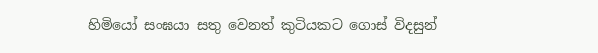හිමියෝ සංඝයා සතු වෙනත් කුටියකට ගොස් විදසුන්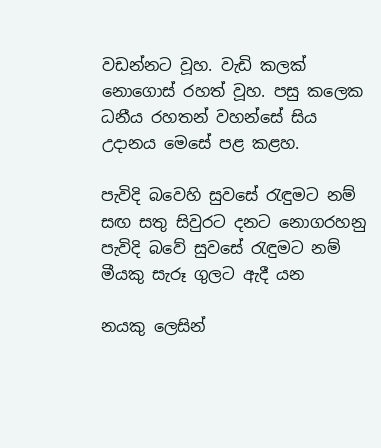වඩන්නට වූහ. වැඩි කලක් නොගොස් රහත් වූහ. පසු කලෙක ධනීය රහතන් වහන්සේ සිය උදානය මෙසේ පළ කළහ.

පැවිදි බවෙහි සුවසේ රැඳුමට නම්
සඟ සතු සිවුරට දනට නොගරහනු
පැවිදි බවේ සුවසේ රැඳුමට නම්
මීයකු සැරූ ගුලට ඇදී යන

නයකු ලෙසින්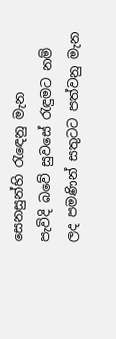සෙනසුන්හි රැඳෙනු මැන
පැවිදි බවේ සුවසේ රැඳුමට නම්
ලද පමණින් සතුටට පත්වනු මැන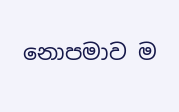නොපමාව ම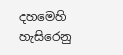දහමෙහි හැසිරෙනු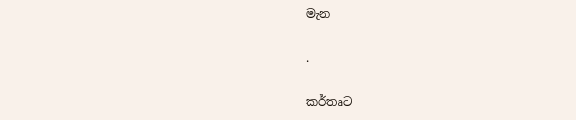මැන

.

කර්තෘට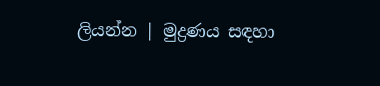ලියන්න | මුද්‍රණය සඳහා